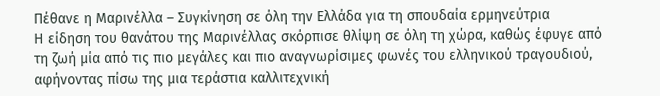Πέθανε η Μαρινέλλα – Συγκίνηση σε όλη την Ελλάδα για τη σπουδαία ερμηνεύτρια
Η είδηση του θανάτου της Μαρινέλλας σκόρπισε θλίψη σε όλη τη χώρα, καθώς έφυγε από τη ζωή μία από τις πιο μεγάλες και πιο αναγνωρίσιμες φωνές του ελληνικού τραγουδιού, αφήνοντας πίσω της μια τεράστια καλλιτεχνική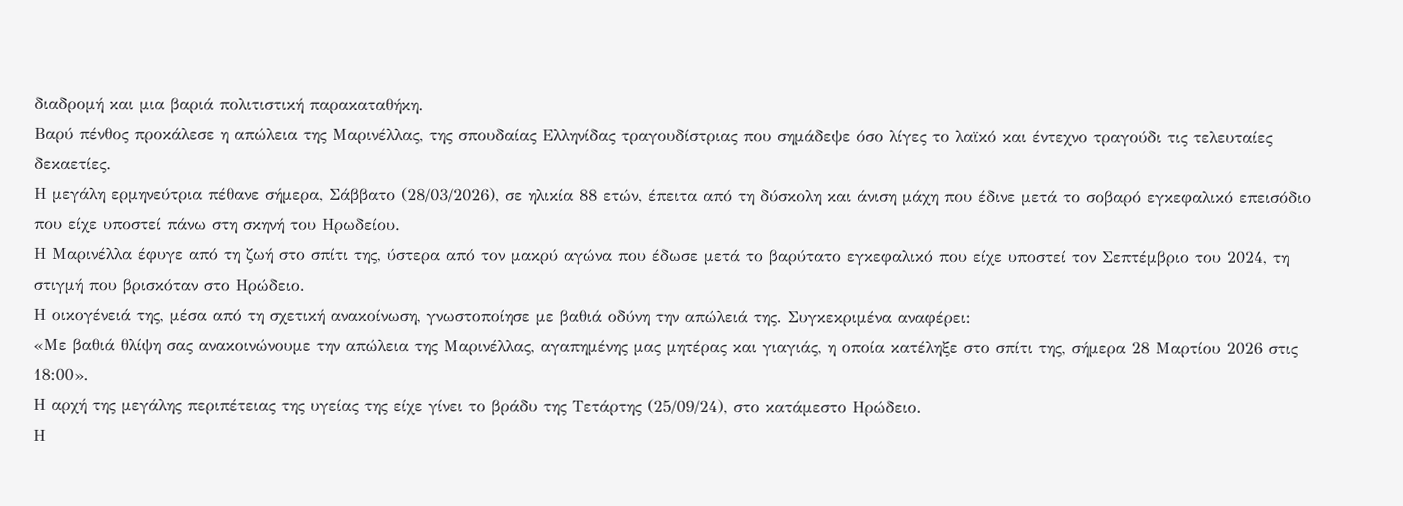διαδρομή και μια βαριά πολιτιστική παρακαταθήκη.
Βαρύ πένθος προκάλεσε η απώλεια της Μαρινέλλας, της σπουδαίας Ελληνίδας τραγουδίστριας που σημάδεψε όσο λίγες το λαϊκό και έντεχνο τραγούδι τις τελευταίες δεκαετίες.
Η μεγάλη ερμηνεύτρια πέθανε σήμερα, Σάββατο (28/03/2026), σε ηλικία 88 ετών, έπειτα από τη δύσκολη και άνιση μάχη που έδινε μετά το σοβαρό εγκεφαλικό επεισόδιο που είχε υποστεί πάνω στη σκηνή του Ηρωδείου.
Η Μαρινέλλα έφυγε από τη ζωή στο σπίτι της, ύστερα από τον μακρύ αγώνα που έδωσε μετά το βαρύτατο εγκεφαλικό που είχε υποστεί τον Σεπτέμβριο του 2024, τη στιγμή που βρισκόταν στο Ηρώδειο.
Η οικογένειά της, μέσα από τη σχετική ανακοίνωση, γνωστοποίησε με βαθιά οδύνη την απώλειά της. Συγκεκριμένα αναφέρει:
«Με βαθιά θλίψη σας ανακοινώνουμε την απώλεια της Μαρινέλλας, αγαπημένης μας μητέρας και γιαγιάς, η οποία κατέληξε στο σπίτι της, σήμερα 28 Μαρτίου 2026 στις 18:00».
Η αρχή της μεγάλης περιπέτειας της υγείας της είχε γίνει το βράδυ της Τετάρτης (25/09/24), στο κατάμεστο Ηρώδειο.
Η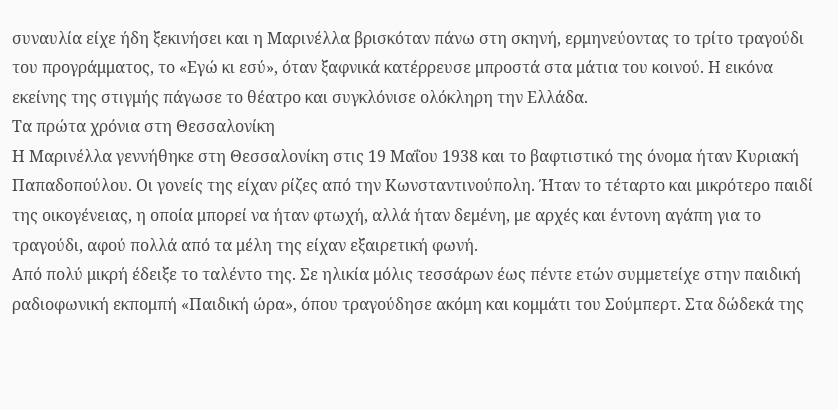συναυλία είχε ήδη ξεκινήσει και η Μαρινέλλα βρισκόταν πάνω στη σκηνή, ερμηνεύοντας το τρίτο τραγούδι του προγράμματος, το «Εγώ κι εσύ», όταν ξαφνικά κατέρρευσε μπροστά στα μάτια του κοινού. Η εικόνα εκείνης της στιγμής πάγωσε το θέατρο και συγκλόνισε ολόκληρη την Ελλάδα.
Τα πρώτα χρόνια στη Θεσσαλονίκη
Η Μαρινέλλα γεννήθηκε στη Θεσσαλονίκη στις 19 Μαΐου 1938 και το βαφτιστικό της όνομα ήταν Κυριακή Παπαδοπούλου. Οι γονείς της είχαν ρίζες από την Κωνσταντινούπολη. Ήταν το τέταρτο και μικρότερο παιδί της οικογένειας, η οποία μπορεί να ήταν φτωχή, αλλά ήταν δεμένη, με αρχές και έντονη αγάπη για το τραγούδι, αφού πολλά από τα μέλη της είχαν εξαιρετική φωνή.
Από πολύ μικρή έδειξε το ταλέντο της. Σε ηλικία μόλις τεσσάρων έως πέντε ετών συμμετείχε στην παιδική ραδιοφωνική εκπομπή «Παιδική ώρα», όπου τραγούδησε ακόμη και κομμάτι του Σούμπερτ. Στα δώδεκά της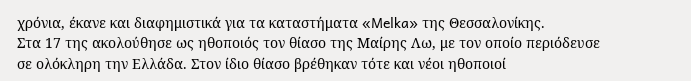χρόνια, έκανε και διαφημιστικά για τα καταστήματα «Melka» της Θεσσαλονίκης.
Στα 17 της ακολούθησε ως ηθοποιός τον θίασο της Μαίρης Λω, με τον οποίο περιόδευσε σε ολόκληρη την Ελλάδα. Στον ίδιο θίασο βρέθηκαν τότε και νέοι ηθοποιοί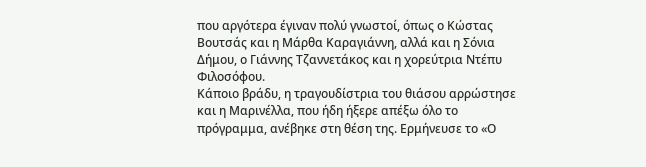που αργότερα έγιναν πολύ γνωστοί, όπως ο Κώστας Βουτσάς και η Μάρθα Καραγιάννη, αλλά και η Σόνια Δήμου, ο Γιάννης Τζαννετάκος και η χορεύτρια Ντέπυ Φιλοσόφου.
Κάποιο βράδυ, η τραγουδίστρια του θιάσου αρρώστησε και η Μαρινέλλα, που ήδη ήξερε απέξω όλο το πρόγραμμα, ανέβηκε στη θέση της. Ερμήνευσε το «Ο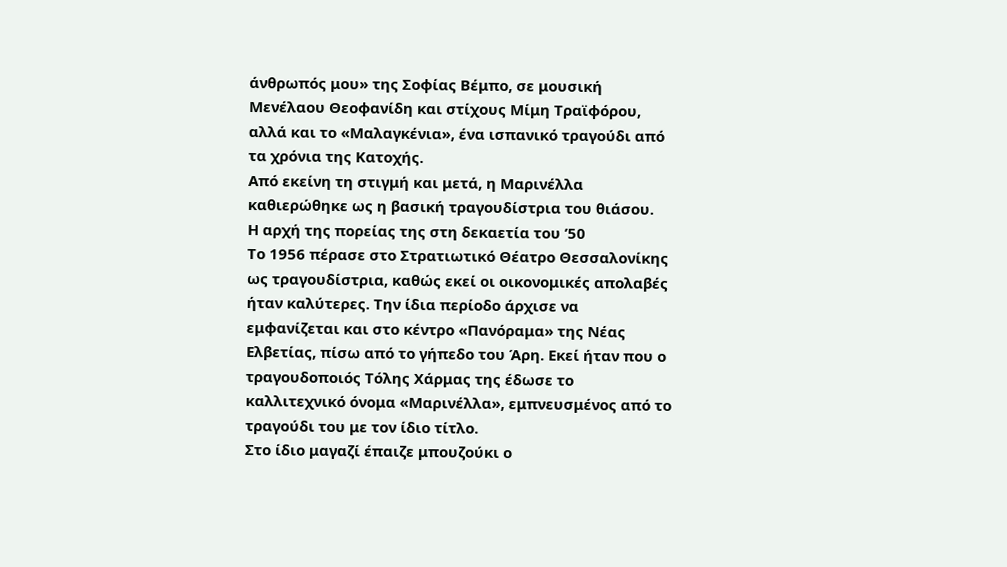άνθρωπός μου» της Σοφίας Βέμπο, σε μουσική Μενέλαου Θεοφανίδη και στίχους Μίμη Τραϊφόρου, αλλά και το «Μαλαγκένια», ένα ισπανικό τραγούδι από τα χρόνια της Κατοχής.
Από εκείνη τη στιγμή και μετά, η Μαρινέλλα καθιερώθηκε ως η βασική τραγουδίστρια του θιάσου.
Η αρχή της πορείας της στη δεκαετία του ’50
Το 1956 πέρασε στο Στρατιωτικό Θέατρο Θεσσαλονίκης ως τραγουδίστρια, καθώς εκεί οι οικονομικές απολαβές ήταν καλύτερες. Την ίδια περίοδο άρχισε να εμφανίζεται και στο κέντρο «Πανόραμα» της Νέας Ελβετίας, πίσω από το γήπεδο του Άρη. Εκεί ήταν που ο τραγουδοποιός Τόλης Χάρμας της έδωσε το καλλιτεχνικό όνομα «Μαρινέλλα», εμπνευσμένος από το τραγούδι του με τον ίδιο τίτλο.
Στο ίδιο μαγαζί έπαιζε μπουζούκι ο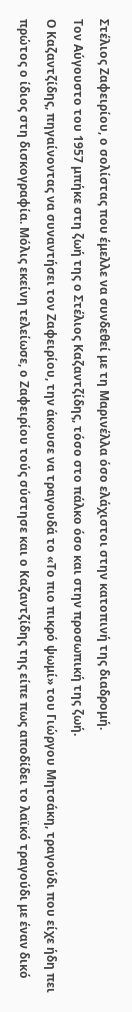Στέλιος Ζαφειρίου, ο σολίστας που έμελλε να συνδεθεί με τη Μαρινέλλα όσο ελάχιστοι στην κατοπινή της διαδρομή.
Τον Αύγουστο του 1957 μπήκε στη ζωή της ο Στέλιος Καζαντζίδης, τόσο στο πάλκο όσο και στην προσωπική της ζωή.
Ο Καζαντζίδης, πηγαίνοντας να συναντήσει τον Ζαφειρίου, την άκουσε να τραγουδά το «Το πιο πικρό ψωμί» του Γιώργου Μητσάκη, τραγούδι που είχε ήδη πει πρώτος ο ίδιος στη δισκογραφία. Μόλις εκείνη τελείωσε, ο Ζαφειρίου τούς σύστησε και ο Καζαντζίδης της είπε πως αποδίδει το λαϊκό τραγούδι με έναν δικό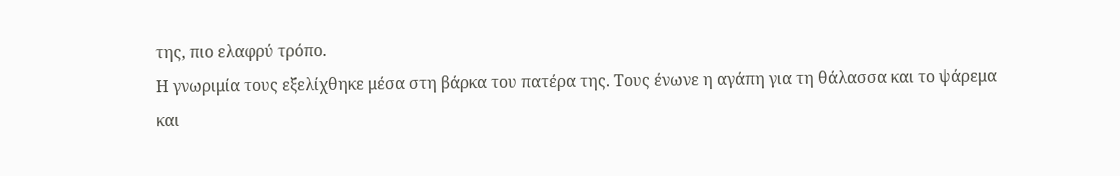της, πιο ελαφρύ τρόπο.
Η γνωριμία τους εξελίχθηκε μέσα στη βάρκα του πατέρα της. Τους ένωνε η αγάπη για τη θάλασσα και το ψάρεμα και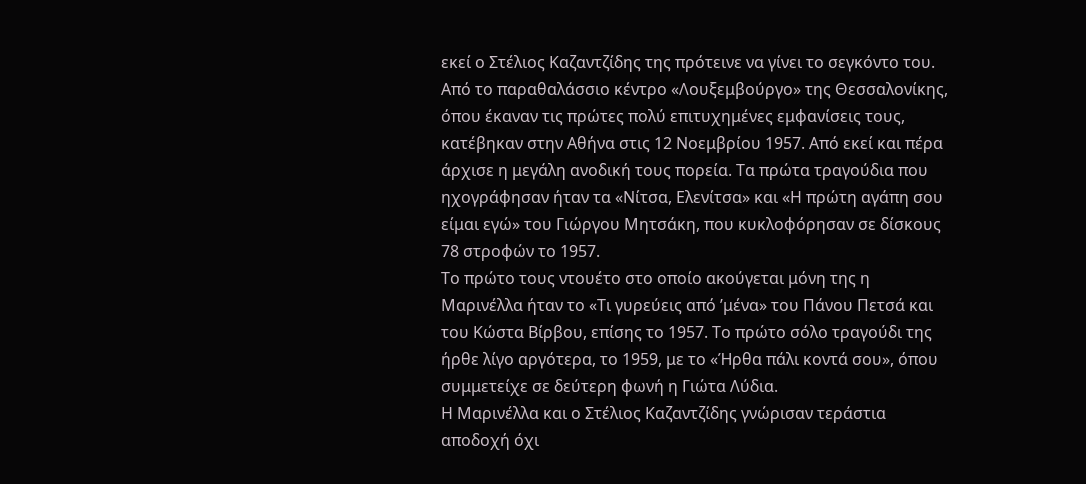εκεί ο Στέλιος Καζαντζίδης της πρότεινε να γίνει το σεγκόντο του.
Από το παραθαλάσσιο κέντρο «Λουξεμβούργο» της Θεσσαλονίκης, όπου έκαναν τις πρώτες πολύ επιτυχημένες εμφανίσεις τους, κατέβηκαν στην Αθήνα στις 12 Νοεμβρίου 1957. Από εκεί και πέρα άρχισε η μεγάλη ανοδική τους πορεία. Τα πρώτα τραγούδια που ηχογράφησαν ήταν τα «Νίτσα, Ελενίτσα» και «Η πρώτη αγάπη σου είμαι εγώ» του Γιώργου Μητσάκη, που κυκλοφόρησαν σε δίσκους 78 στροφών το 1957.
Το πρώτο τους ντουέτο στο οποίο ακούγεται μόνη της η Μαρινέλλα ήταν το «Τι γυρεύεις από ’μένα» του Πάνου Πετσά και του Κώστα Βίρβου, επίσης το 1957. Το πρώτο σόλο τραγούδι της ήρθε λίγο αργότερα, το 1959, με το «Ήρθα πάλι κοντά σου», όπου συμμετείχε σε δεύτερη φωνή η Γιώτα Λύδια.
Η Μαρινέλλα και ο Στέλιος Καζαντζίδης γνώρισαν τεράστια αποδοχή όχι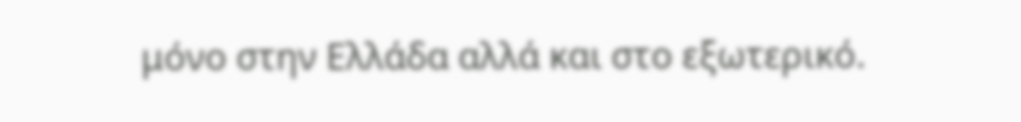μόνο στην Ελλάδα αλλά και στο εξωτερικό.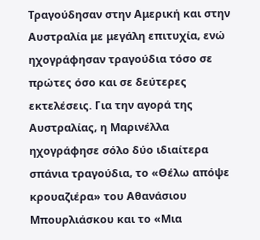Τραγούδησαν στην Αμερική και στην Αυστραλία με μεγάλη επιτυχία, ενώ ηχογράφησαν τραγούδια τόσο σε πρώτες όσο και σε δεύτερες εκτελέσεις. Για την αγορά της Αυστραλίας, η Μαρινέλλα ηχογράφησε σόλο δύο ιδιαίτερα σπάνια τραγούδια, το «Θέλω απόψε κρουαζιέρα» του Αθανάσιου Μπουρλιάσκου και το «Μια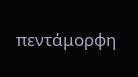πεντάμορφη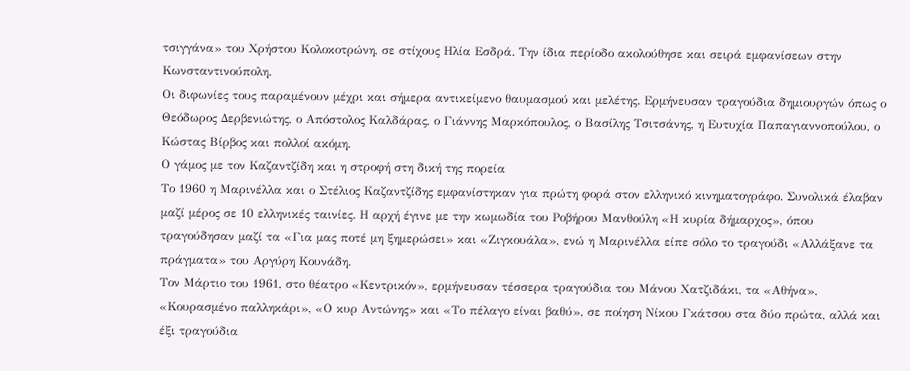τσιγγάνα» του Χρήστου Κολοκοτρώνη, σε στίχους Ηλία Εσδρά. Την ίδια περίοδο ακολούθησε και σειρά εμφανίσεων στην Κωνσταντινούπολη.
Οι διφωνίες τους παραμένουν μέχρι και σήμερα αντικείμενο θαυμασμού και μελέτης. Ερμήνευσαν τραγούδια δημιουργών όπως ο Θεόδωρος Δερβενιώτης, ο Απόστολος Καλδάρας, ο Γιάννης Μαρκόπουλος, ο Βασίλης Τσιτσάνης, η Ευτυχία Παπαγιαννοπούλου, ο Κώστας Βίρβος και πολλοί ακόμη.
Ο γάμος με τον Καζαντζίδη και η στροφή στη δική της πορεία
Το 1960 η Μαρινέλλα και ο Στέλιος Καζαντζίδης εμφανίστηκαν για πρώτη φορά στον ελληνικό κινηματογράφο. Συνολικά έλαβαν μαζί μέρος σε 10 ελληνικές ταινίες. Η αρχή έγινε με την κωμωδία του Ροβήρου Μανθούλη «Η κυρία δήμαρχος», όπου τραγούδησαν μαζί τα «Για μας ποτέ μη ξημερώσει» και «Ζιγκουάλα», ενώ η Μαρινέλλα είπε σόλο το τραγούδι «Αλλάξανε τα πράγματα» του Αργύρη Κουνάδη.
Τον Μάρτιο του 1961, στο θέατρο «Κεντρικόν», ερμήνευσαν τέσσερα τραγούδια του Μάνου Χατζιδάκι, τα «Αθήνα», «Κουρασμένο παλληκάρι», «Ο κυρ Αντώνης» και «Το πέλαγο είναι βαθύ», σε ποίηση Νίκου Γκάτσου στα δύο πρώτα, αλλά και έξι τραγούδια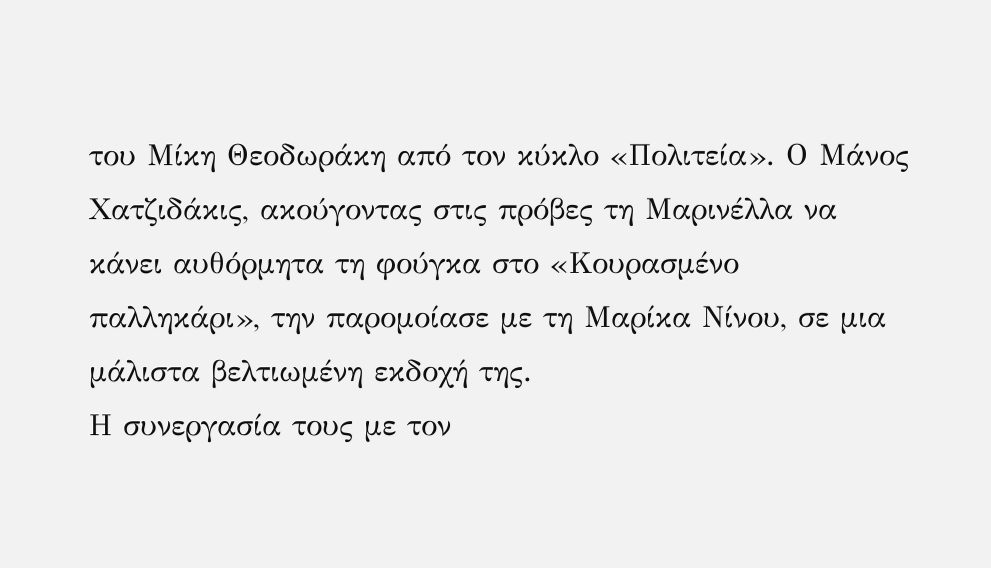του Μίκη Θεοδωράκη από τον κύκλο «Πολιτεία». Ο Μάνος Χατζιδάκις, ακούγοντας στις πρόβες τη Μαρινέλλα να κάνει αυθόρμητα τη φούγκα στο «Κουρασμένο παλληκάρι», την παρομοίασε με τη Μαρίκα Νίνου, σε μια μάλιστα βελτιωμένη εκδοχή της.
Η συνεργασία τους με τον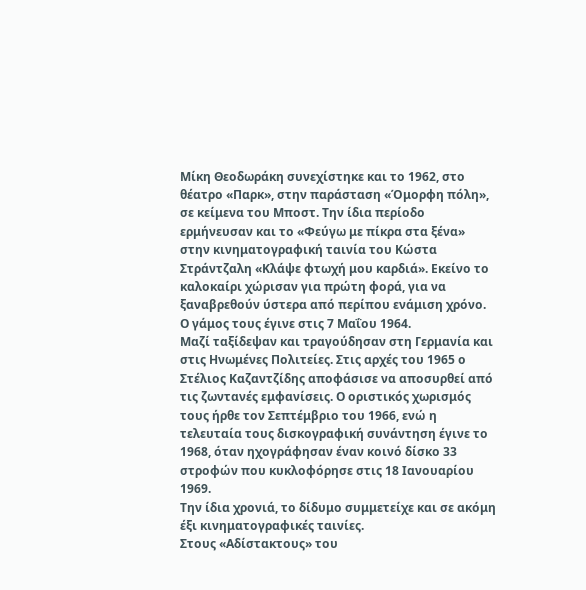Μίκη Θεοδωράκη συνεχίστηκε και το 1962, στο θέατρο «Παρκ», στην παράσταση «Όμορφη πόλη», σε κείμενα του Μποστ. Την ίδια περίοδο ερμήνευσαν και το «Φεύγω με πίκρα στα ξένα» στην κινηματογραφική ταινία του Κώστα Στράντζαλη «Κλάψε φτωχή μου καρδιά». Εκείνο το καλοκαίρι χώρισαν για πρώτη φορά, για να ξαναβρεθούν ύστερα από περίπου ενάμιση χρόνο.
Ο γάμος τους έγινε στις 7 Μαΐου 1964.
Μαζί ταξίδεψαν και τραγούδησαν στη Γερμανία και στις Ηνωμένες Πολιτείες. Στις αρχές του 1965 ο Στέλιος Καζαντζίδης αποφάσισε να αποσυρθεί από τις ζωντανές εμφανίσεις. Ο οριστικός χωρισμός τους ήρθε τον Σεπτέμβριο του 1966, ενώ η τελευταία τους δισκογραφική συνάντηση έγινε το 1968, όταν ηχογράφησαν έναν κοινό δίσκο 33 στροφών που κυκλοφόρησε στις 18 Ιανουαρίου 1969.
Την ίδια χρονιά, το δίδυμο συμμετείχε και σε ακόμη έξι κινηματογραφικές ταινίες.
Στους «Αδίστακτους» του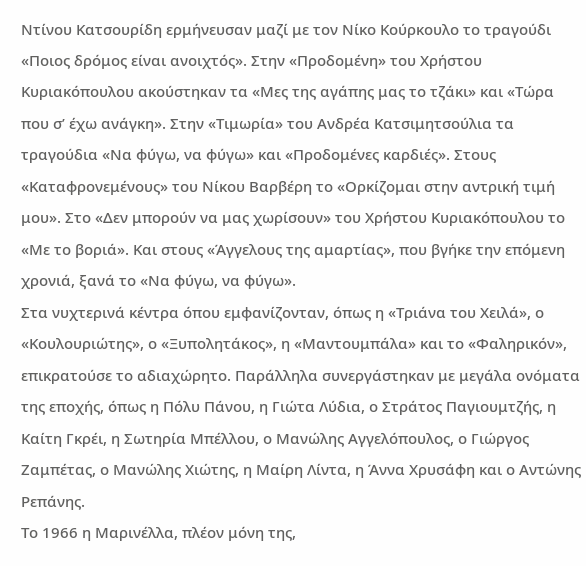Ντίνου Κατσουρίδη ερμήνευσαν μαζί με τον Νίκο Κούρκουλο το τραγούδι «Ποιος δρόμος είναι ανοιχτός». Στην «Προδομένη» του Χρήστου Κυριακόπουλου ακούστηκαν τα «Μες της αγάπης μας το τζάκι» και «Τώρα που σ’ έχω ανάγκη». Στην «Τιμωρία» του Ανδρέα Κατσιμητσούλια τα τραγούδια «Να φύγω, να φύγω» και «Προδομένες καρδιές». Στους «Καταφρονεμένους» του Νίκου Βαρβέρη το «Ορκίζομαι στην αντρική τιμή μου». Στο «Δεν μπορούν να μας χωρίσουν» του Χρήστου Κυριακόπουλου το «Με το βοριά». Και στους «Άγγελους της αμαρτίας», που βγήκε την επόμενη χρονιά, ξανά το «Να φύγω, να φύγω».
Στα νυχτερινά κέντρα όπου εμφανίζονταν, όπως η «Τριάνα του Χειλά», ο «Κουλουριώτης», ο «Ξυπολητάκος», η «Μαντουμπάλα» και το «Φαληρικόν», επικρατούσε το αδιαχώρητο. Παράλληλα συνεργάστηκαν με μεγάλα ονόματα της εποχής, όπως η Πόλυ Πάνου, η Γιώτα Λύδια, ο Στράτος Παγιουμτζής, η Καίτη Γκρέι, η Σωτηρία Μπέλλου, ο Μανώλης Αγγελόπουλος, ο Γιώργος Ζαμπέτας, ο Μανώλης Χιώτης, η Μαίρη Λίντα, η Άννα Χρυσάφη και ο Αντώνης Ρεπάνης.
Το 1966 η Μαρινέλλα, πλέον μόνη της,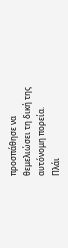προσπάθησε να θεμελιώσει τη δική της αυτόνομη πορεία.
Πλάι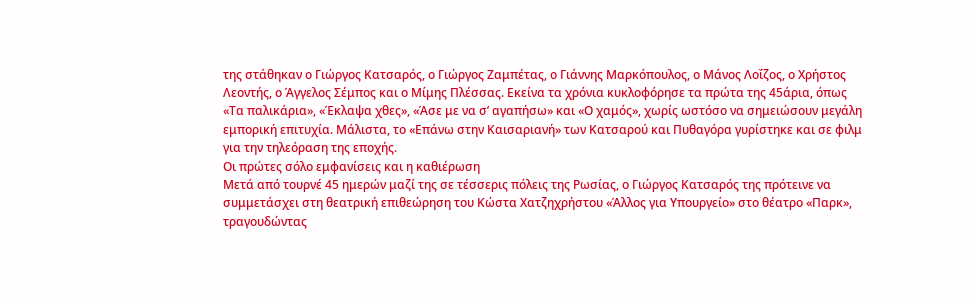της στάθηκαν ο Γιώργος Κατσαρός, ο Γιώργος Ζαμπέτας, ο Γιάννης Μαρκόπουλος, ο Μάνος Λοΐζος, ο Χρήστος Λεοντής, ο Άγγελος Σέμπος και ο Μίμης Πλέσσας. Εκείνα τα χρόνια κυκλοφόρησε τα πρώτα της 45άρια, όπως «Τα παλικάρια», «Έκλαψα χθες», «Άσε με να σ’ αγαπήσω» και «Ο χαμός», χωρίς ωστόσο να σημειώσουν μεγάλη εμπορική επιτυχία. Μάλιστα, το «Επάνω στην Καισαριανή» των Κατσαρού και Πυθαγόρα γυρίστηκε και σε φιλμ για την τηλεόραση της εποχής.
Οι πρώτες σόλο εμφανίσεις και η καθιέρωση
Μετά από τουρνέ 45 ημερών μαζί της σε τέσσερις πόλεις της Ρωσίας, ο Γιώργος Κατσαρός της πρότεινε να συμμετάσχει στη θεατρική επιθεώρηση του Κώστα Χατζηχρήστου «Άλλος για Υπουργείο» στο θέατρο «Παρκ», τραγουδώντας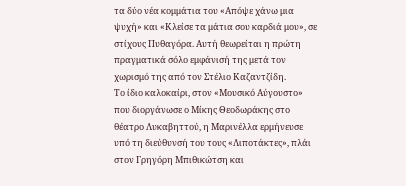τα δύο νέα κομμάτια του «Απόψε χάνω μια ψυχή» και «Κλείσε τα μάτια σου καρδιά μου», σε στίχους Πυθαγόρα. Αυτή θεωρείται η πρώτη πραγματικά σόλο εμφάνισή της μετά τον χωρισμό της από τον Στέλιο Καζαντζίδη.
Το ίδιο καλοκαίρι, στον «Μουσικό Αύγουστο» που διοργάνωσε ο Μίκης Θεοδωράκης στο θέατρο Λυκαβηττού, η Μαρινέλλα ερμήνευσε υπό τη διεύθυνσή του τους «Λιποτάκτες», πλάι στον Γρηγόρη Μπιθικώτση και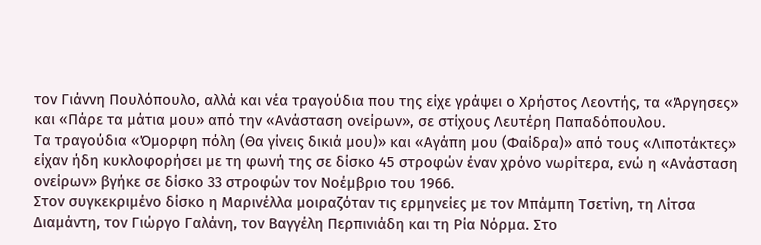τον Γιάννη Πουλόπουλο, αλλά και νέα τραγούδια που της είχε γράψει ο Χρήστος Λεοντής, τα «Άργησες» και «Πάρε τα μάτια μου» από την «Ανάσταση ονείρων», σε στίχους Λευτέρη Παπαδόπουλου.
Τα τραγούδια «Όμορφη πόλη (Θα γίνεις δικιά μου)» και «Αγάπη μου (Φαίδρα)» από τους «Λιποτάκτες» είχαν ήδη κυκλοφορήσει με τη φωνή της σε δίσκο 45 στροφών έναν χρόνο νωρίτερα, ενώ η «Ανάσταση ονείρων» βγήκε σε δίσκο 33 στροφών τον Νοέμβριο του 1966.
Στον συγκεκριμένο δίσκο η Μαρινέλλα μοιραζόταν τις ερμηνείες με τον Μπάμπη Τσετίνη, τη Λίτσα Διαμάντη, τον Γιώργο Γαλάνη, τον Βαγγέλη Περπινιάδη και τη Ρία Νόρμα. Στο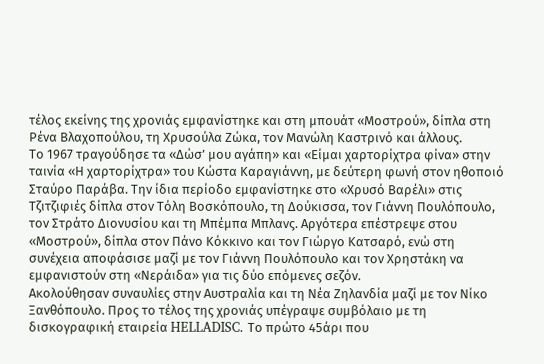τέλος εκείνης της χρονιάς εμφανίστηκε και στη μπουάτ «Μοστρού», δίπλα στη Ρένα Βλαχοπούλου, τη Χρυσούλα Ζώκα, τον Μανώλη Καστρινό και άλλους.
Το 1967 τραγούδησε τα «Δώσ’ μου αγάπη» και «Είμαι χαρτορίχτρα φίνα» στην ταινία «Η χαρτορίχτρα» του Κώστα Καραγιάννη, με δεύτερη φωνή στον ηθοποιό Σταύρο Παράβα. Την ίδια περίοδο εμφανίστηκε στο «Χρυσό Βαρέλι» στις Τζιτζιφιές δίπλα στον Τόλη Βοσκόπουλο, τη Δούκισσα, τον Γιάννη Πουλόπουλο, τον Στράτο Διονυσίου και τη Μπέμπα Μπλανς. Αργότερα επέστρεψε στου «Μοστρού», δίπλα στον Πάνο Κόκκινο και τον Γιώργο Κατσαρό, ενώ στη συνέχεια αποφάσισε μαζί με τον Γιάννη Πουλόπουλο και τον Χρηστάκη να εμφανιστούν στη «Νεράιδα» για τις δύο επόμενες σεζόν.
Ακολούθησαν συναυλίες στην Αυστραλία και τη Νέα Ζηλανδία μαζί με τον Νίκο Ξανθόπουλο. Προς το τέλος της χρονιάς υπέγραψε συμβόλαιο με τη δισκογραφική εταιρεία HELLADISC. Το πρώτο 45άρι που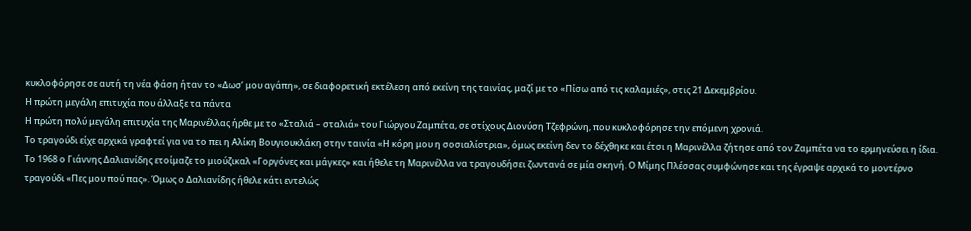κυκλοφόρησε σε αυτή τη νέα φάση ήταν το «Δωσ’ μου αγάπη», σε διαφορετική εκτέλεση από εκείνη της ταινίας, μαζί με το «Πίσω από τις καλαμιές», στις 21 Δεκεμβρίου.
Η πρώτη μεγάλη επιτυχία που άλλαξε τα πάντα
Η πρώτη πολύ μεγάλη επιτυχία της Μαρινέλλας ήρθε με το «Σταλιά – σταλιά» του Γιώργου Ζαμπέτα, σε στίχους Διονύση Τζεφρώνη, που κυκλοφόρησε την επόμενη χρονιά.
Το τραγούδι είχε αρχικά γραφτεί για να το πει η Αλίκη Βουγιουκλάκη στην ταινία «Η κόρη μου η σοσιαλίστρια», όμως εκείνη δεν το δέχθηκε και έτσι η Μαρινέλλα ζήτησε από τον Ζαμπέτα να το ερμηνεύσει η ίδια.
Το 1968 ο Γιάννης Δαλιανίδης ετοίμαζε το μιούζικαλ «Γοργόνες και μάγκες» και ήθελε τη Μαρινέλλα να τραγουδήσει ζωντανά σε μία σκηνή. Ο Μίμης Πλέσσας συμφώνησε και της έγραψε αρχικά το μοντέρνο τραγούδι «Πες μου πού πας». Όμως ο Δαλιανίδης ήθελε κάτι εντελώς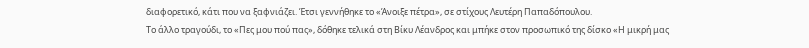διαφορετικό, κάτι που να ξαφνιάζει. Έτσι γεννήθηκε το «Άνοιξε πέτρα», σε στίχους Λευτέρη Παπαδόπουλου.
Το άλλο τραγούδι, το «Πες μου πού πας», δόθηκε τελικά στη Βίκυ Λέανδρος και μπήκε στον προσωπικό της δίσκο «Η μικρή μας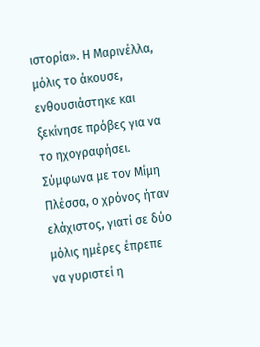ιστορία». Η Μαρινέλλα, μόλις το άκουσε, ενθουσιάστηκε και ξεκίνησε πρόβες για να το ηχογραφήσει. Σύμφωνα με τον Μίμη Πλέσσα, ο χρόνος ήταν ελάχιστος, γιατί σε δύο μόλις ημέρες έπρεπε να γυριστεί η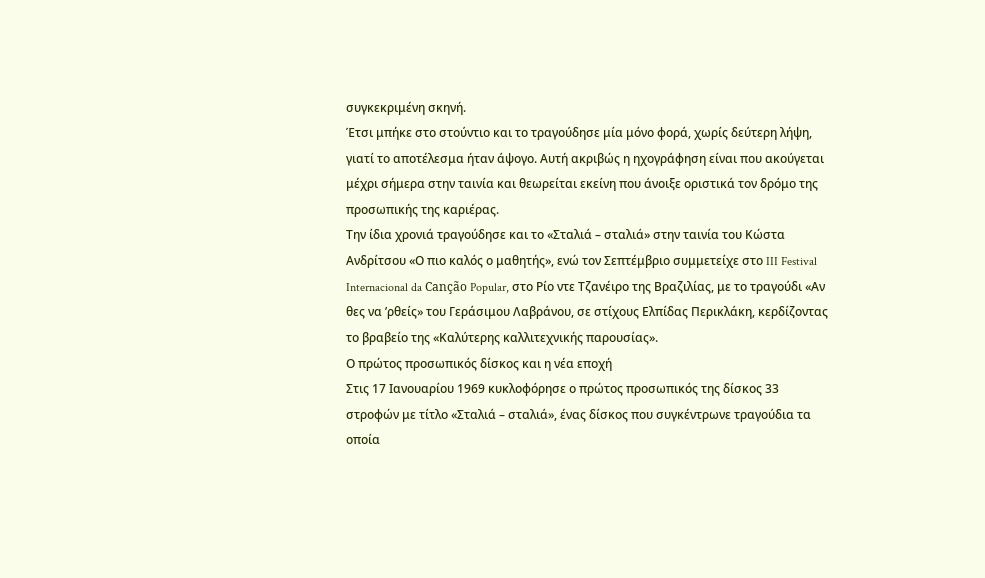συγκεκριμένη σκηνή.
Έτσι μπήκε στο στούντιο και το τραγούδησε μία μόνο φορά, χωρίς δεύτερη λήψη, γιατί το αποτέλεσμα ήταν άψογο. Αυτή ακριβώς η ηχογράφηση είναι που ακούγεται μέχρι σήμερα στην ταινία και θεωρείται εκείνη που άνοιξε οριστικά τον δρόμο της προσωπικής της καριέρας.
Την ίδια χρονιά τραγούδησε και το «Σταλιά – σταλιά» στην ταινία του Κώστα Ανδρίτσου «Ο πιο καλός ο μαθητής», ενώ τον Σεπτέμβριο συμμετείχε στο III Festival Internacional da Canção Popular, στο Ρίο ντε Τζανέιρο της Βραζιλίας, με το τραγούδι «Αν θες να ’ρθείς» του Γεράσιμου Λαβράνου, σε στίχους Ελπίδας Περικλάκη, κερδίζοντας το βραβείο της «Καλύτερης καλλιτεχνικής παρουσίας».
Ο πρώτος προσωπικός δίσκος και η νέα εποχή
Στις 17 Ιανουαρίου 1969 κυκλοφόρησε ο πρώτος προσωπικός της δίσκος 33 στροφών με τίτλο «Σταλιά – σταλιά», ένας δίσκος που συγκέντρωνε τραγούδια τα οποία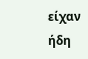είχαν ήδη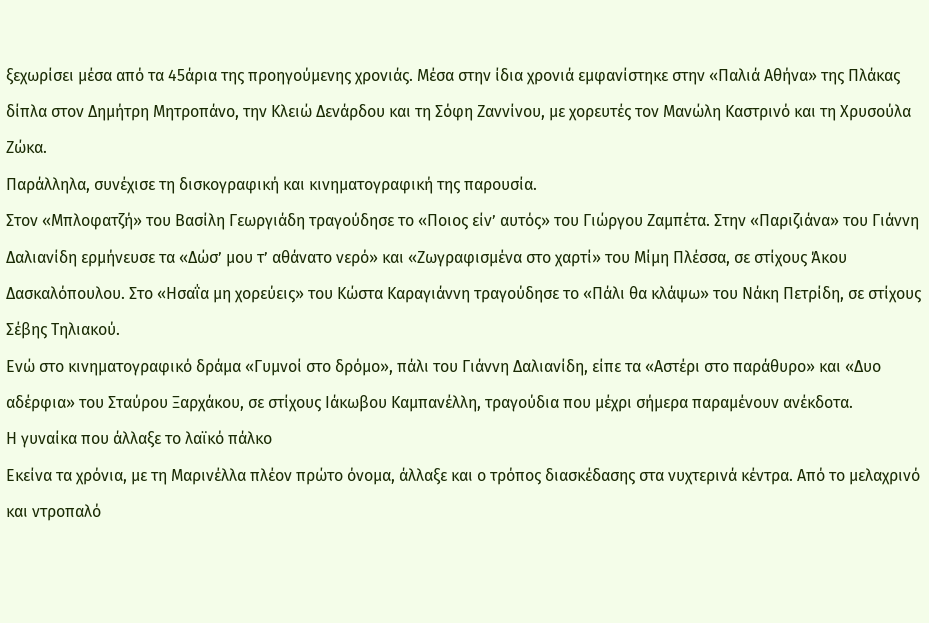ξεχωρίσει μέσα από τα 45άρια της προηγούμενης χρονιάς. Μέσα στην ίδια χρονιά εμφανίστηκε στην «Παλιά Αθήνα» της Πλάκας δίπλα στον Δημήτρη Μητροπάνο, την Κλειώ Δενάρδου και τη Σόφη Ζαννίνου, με χορευτές τον Μανώλη Καστρινό και τη Χρυσούλα Ζώκα.
Παράλληλα, συνέχισε τη δισκογραφική και κινηματογραφική της παρουσία.
Στον «Μπλοφατζή» του Βασίλη Γεωργιάδη τραγούδησε το «Ποιος είν’ αυτός» του Γιώργου Ζαμπέτα. Στην «Παριζιάνα» του Γιάννη Δαλιανίδη ερμήνευσε τα «Δώσ’ μου τ’ αθάνατο νερό» και «Ζωγραφισμένα στο χαρτί» του Μίμη Πλέσσα, σε στίχους Άκου Δασκαλόπουλου. Στο «Ησαΐα μη χορεύεις» του Κώστα Καραγιάννη τραγούδησε το «Πάλι θα κλάψω» του Νάκη Πετρίδη, σε στίχους Σέβης Τηλιακού.
Ενώ στο κινηματογραφικό δράμα «Γυμνοί στο δρόμο», πάλι του Γιάννη Δαλιανίδη, είπε τα «Αστέρι στο παράθυρο» και «Δυο αδέρφια» του Σταύρου Ξαρχάκου, σε στίχους Ιάκωβου Καμπανέλλη, τραγούδια που μέχρι σήμερα παραμένουν ανέκδοτα.
Η γυναίκα που άλλαξε το λαϊκό πάλκο
Εκείνα τα χρόνια, με τη Μαρινέλλα πλέον πρώτο όνομα, άλλαξε και ο τρόπος διασκέδασης στα νυχτερινά κέντρα. Από το μελαχρινό και ντροπαλό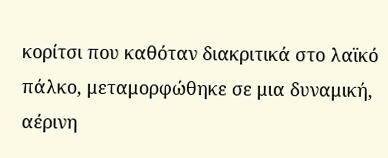κορίτσι που καθόταν διακριτικά στο λαϊκό πάλκο, μεταμορφώθηκε σε μια δυναμική, αέρινη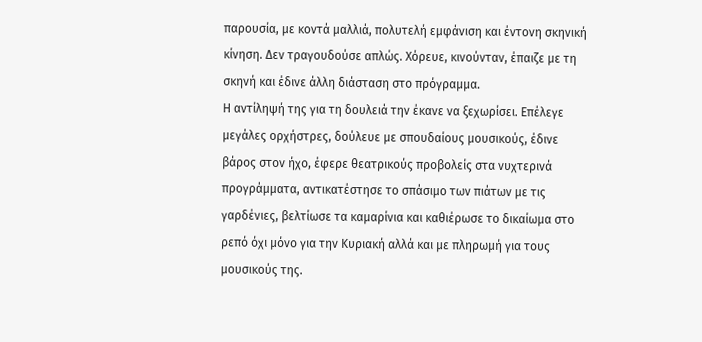παρουσία, με κοντά μαλλιά, πολυτελή εμφάνιση και έντονη σκηνική κίνηση. Δεν τραγουδούσε απλώς. Χόρευε, κινούνταν, έπαιζε με τη σκηνή και έδινε άλλη διάσταση στο πρόγραμμα.
Η αντίληψή της για τη δουλειά την έκανε να ξεχωρίσει. Επέλεγε μεγάλες ορχήστρες, δούλευε με σπουδαίους μουσικούς, έδινε βάρος στον ήχο, έφερε θεατρικούς προβολείς στα νυχτερινά προγράμματα, αντικατέστησε το σπάσιμο των πιάτων με τις γαρδένιες, βελτίωσε τα καμαρίνια και καθιέρωσε το δικαίωμα στο ρεπό όχι μόνο για την Κυριακή αλλά και με πληρωμή για τους μουσικούς της.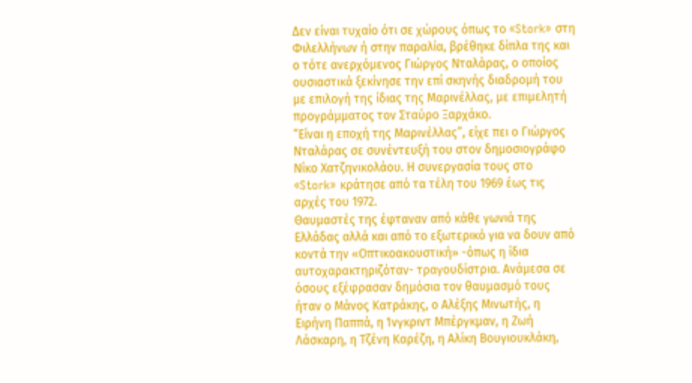Δεν είναι τυχαίο ότι σε χώρους όπως το «Stork» στη Φιλελλήνων ή στην παραλία, βρέθηκε δίπλα της και ο τότε ανερχόμενος Γιώργος Νταλάρας, ο οποίος ουσιαστικά ξεκίνησε την επί σκηνής διαδρομή του με επιλογή της ίδιας της Μαρινέλλας, με επιμελητή προγράμματος τον Σταύρο Ξαρχάκο.
“Είναι η εποχή της Μαρινέλλας”, είχε πει ο Γιώργος Νταλάρας σε συνέντευξή του στον δημοσιογράφο Νίκο Χατζηνικολάου. Η συνεργασία τους στο «Stork» κράτησε από τα τέλη του 1969 έως τις αρχές του 1972.
Θαυμαστές της έφταναν από κάθε γωνιά της Ελλάδας αλλά και από το εξωτερικό για να δουν από κοντά την «Οπτικοακουστική» -όπως η ίδια αυτοχαρακτηριζόταν- τραγουδίστρια. Ανάμεσα σε όσους εξέφρασαν δημόσια τον θαυμασμό τους ήταν ο Μάνος Κατράκης, ο Αλέξης Μινωτής, η Ειρήνη Παππά, η Ίνγκριντ Μπέργκμαν, η Ζωή Λάσκαρη, η Τζένη Καρέζη, η Αλίκη Βουγιουκλάκη,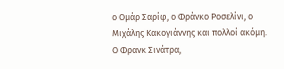ο Ομάρ Σαρίφ, ο Φράνκο Ροσελίνι, ο Μιχάλης Κακογιάννης και πολλοί ακόμη. Ο Φρανκ Σινάτρα,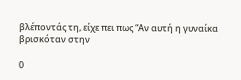βλέποντάς τη, είχε πει πως “Αν αυτή η γυναίκα βρισκόταν στην

0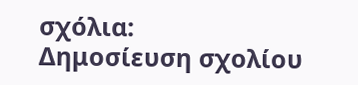σχόλια:
Δημοσίευση σχολίου